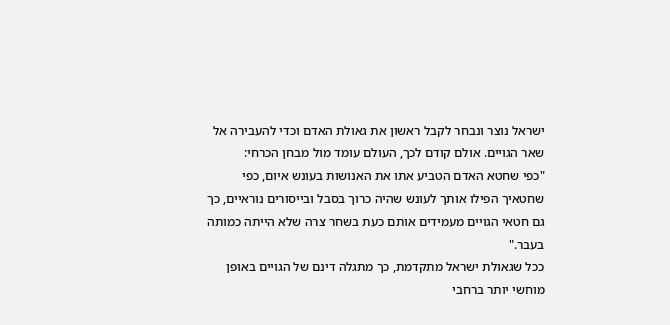ישראל נוצר ונבחר לקבל ראשון את גאולת האדם וכדי להעבירה אל שאר הגויים. אולם קודם לכך, העולם עומד מול מבחן הכרחי:
"כפי שחטא האדם הטביע אתו את האנושות בעונש איום, כפי שחטאיך הפילו אותך לעונש שהיה כרוך בסבל ובייסורים נוראיים, כך גם חטאי הגויים מעמידים אותם כעת בשחר צרה שלא הייתה כמותה בעבר."
ככל שגאולת ישראל מתקדמת, כך מתגלה דינם של הגויים באופן מוחשי יותר ברחבי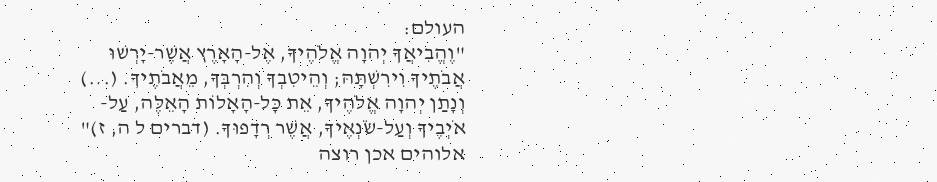העולם:
"וֶהֱבִיאֲךָ יְהוָה אֱלֹהֶיךָ, אֶל-הָאָרֶץ אֲשֶׁר-יָרְשׁוּ אֲבֹתֶיךָ וִירִשְׁתָּהּ; וְהֵיטִבְךָ וְהִרְבְּךָ, מֵאֲבֹתֶיךָ. (...) וְנָתַן יְהוָה אֱלֹהֶיךָ, אֵת כָּל-הָאָלוֹת הָאֵלֶּה, עַל-אֹיְבֶיךָ וְעַל-שֹׂנְאֶיךָ, אֲשֶׁר רְדָפוּךָ. (דברים ל ה, ז)"
אלוהים אכן רוצה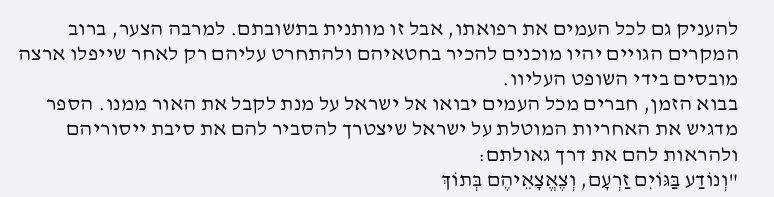להעניק גם לכל העמים את רפואתו, אבל זו מותנית בתשובתם. למרבה הצער, ברוב המקרים הגויים יהיו מוכנים להכיר בחטאיהם ולהתחרט עליהם רק לאחר שייפלו ארצה מובסים בידי השופט העליוו.
בבוא הזמן, חברים מכל העמים יבואו אל ישראל על מנת לקבל את האור ממנו. הספר מדגיש את האחריות המוטלת על ישראל שיצטרך להסביר להם את סיבת ייסוריהם ולהראות להם את דרך גאולתם:
"וְנוֹדַע בַּגּוֹיִם זַרְעָם, וְצֶאֱצָאֵיהֶם בְּתוֹךְ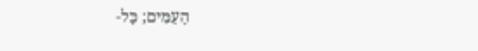הָעַמִּים; כָּל-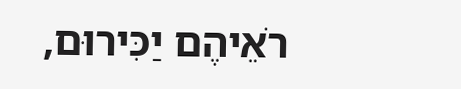רֹאֵיהֶם יַכִּירוּם,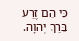כִּי הֵם זֶרַע בֵּרַךְ יְהוָה.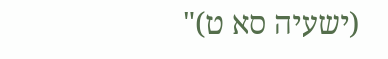(ישעיה סא ט)"